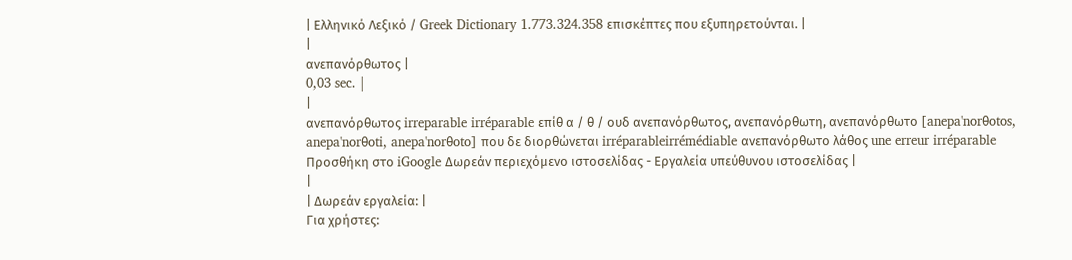| Ελληνικό Λεξικό / Greek Dictionary 1.773.324.358 επισκέπτες που εξυπηρετούνται. |
|
ανεπανόρθωτος |
0,03 sec. |
|
ανεπανόρθωτος irreparable irréparable επίθ α / θ / ουδ ανεπανόρθωτος, ανεπανόρθωτη, ανεπανόρθωτο [anepa'norθotos, anepa'norθoti, anepa'norθoto] που δε διορθώνεται irréparableirrémédiable ανεπανόρθωτο λάθος une erreur irréparable Προσθήκη στο iGoogle Δωρεάν περιεχόμενο ιστοσελίδας - Εργαλεία υπεύθυνου ιστοσελίδας |
|
| Δωρεάν εργαλεία: |
Για χρήστες: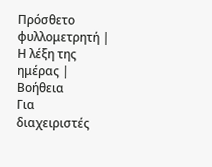Πρόσθετο φυλλομετρητή |
Η λέξη της ημέρας |
Βοήθεια
Για διαχειριστές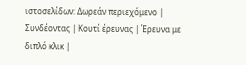ιστοσελίδων: Δωρεάν περιεχόμενο | Συνδέοντας | Κουτί έρευνας | Έρευνα με διπλό κλικ |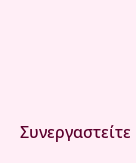Συνεργαστείτε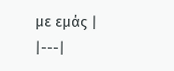με εμάς |
|---|